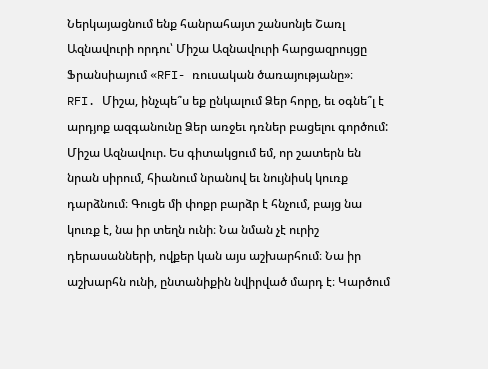Ներկայացնում ենք հանրահայտ շանսոնյե Շառլ Ազնավուրի որդու՝ Միշա Ազնավուրի հարցազրույցը Ֆրանսիայում «RFI- ռուսական ծառայությանը»։
RFI. Միշա, ինչպե՞ս եք ընկալում Ձեր հորը, եւ օգնե՞լ է արդյոք ազգանունը Ձեր առջեւ դռներ բացելու գործում:
Միշա Ազնավուր. Ես գիտակցում եմ, որ շատերն են նրան սիրում, հիանում նրանով եւ նույնիսկ կուռք դարձնում։ Գուցե մի փոքր բարձր է հնչում, բայց նա կուռք է, նա իր տեղն ունի։ Նա նման չէ ուրիշ դերասանների, ովքեր կան այս աշխարհում։ Նա իր աշխարհն ունի, ընտանիքին նվիրված մարդ է։ Կարծում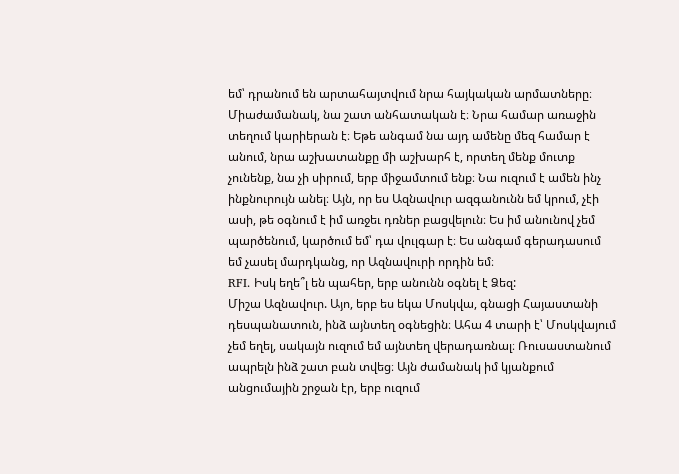եմ՝ դրանում են արտահայտվում նրա հայկական արմատները։
Միաժամանակ, նա շատ անհատական է։ Նրա համար առաջին տեղում կարիերան է։ Եթե անգամ նա այդ ամենը մեզ համար է անում, նրա աշխատանքը մի աշխարհ է, որտեղ մենք մուտք չունենք, նա չի սիրում, երբ միջամտում ենք։ Նա ուզում է ամեն ինչ ինքնուրույն անել։ Այն, որ ես Ազնավուր ազգանունն եմ կրում, չէի ասի, թե օգնում է իմ առջեւ դռներ բացվելուն։ Ես իմ անունով չեմ պարծենում, կարծում եմ՝ դա վուլգար է։ Ես անգամ գերադասում եմ չասել մարդկանց, որ Ազնավուրի որդին եմ։
RFI. Իսկ եղե՞լ են պահեր, երբ անունն օգնել է Ձեզ:
Միշա Ազնավուր. Այո, երբ ես եկա Մոսկվա, գնացի Հայաստանի դեսպանատուն, ինձ այնտեղ օգնեցին։ Ահա 4 տարի է՝ Մոսկվայում չեմ եղել, սակայն ուզում եմ այնտեղ վերադառնալ։ Ռուսաստանում ապրելն ինձ շատ բան տվեց։ Այն ժամանակ իմ կյանքում անցումային շրջան էր, երբ ուզում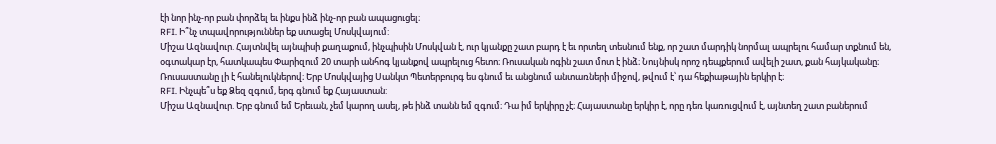էի նոր ինչ-որ բան փորձել եւ ինքս ինձ ինչ-որ բան ապացուցել։
RFI. Ի՞նչ տպավորություններ եք ստացել Մոսկվայում:
Միշա Ազնավուր. Հայտնվել այնպիսի քաղաքում, ինչպիսին Մոսկվան է, ուր կյանքը շատ բարդ է եւ որտեղ տեսնում ենք, որ շատ մարդիկ նորմալ ապրելու համար տքնում են, օգտակար էր, հատկապես Փարիզում 20 տարի անհոգ կյանքով ապրելուց հետո։ Ռուսական ոգին շատ մոտ է ինձ։ Նույնիսկ որոշ դեպքերում ավելի շատ, քան հայկականը։ Ռուսաստանը լի է հանելուկներով։ Երբ Մոսկվայից Սանկտ Պետերբուրգ ես գնում եւ անցնում անտառների միջով, թվում է՝ դա հեքիաթային երկիր է։
RFI. Ինչպե՞ս եք Ձեզ զգում, երգ գնում եք Հայաստան:
Միշա Ազնավուր. Երբ գնում եմ Երեւան, չեմ կարող ասել, թե ինձ տանն եմ զգում։ Դա իմ երկիրը չէ։ Հայաստանը երկիր է, որը դեռ կառուցվում է, այնտեղ շատ բաներում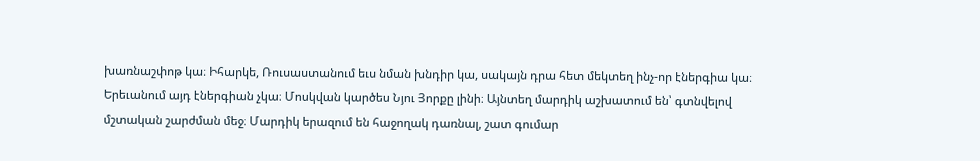խառնաշփոթ կա։ Իհարկե, Ռուսաստանում եւս նման խնդիր կա, սակայն դրա հետ մեկտեղ ինչ-որ էներգիա կա։ Երեւանում այդ էներգիան չկա։ Մոսկվան կարծես Նյու Յորքը լինի։ Այնտեղ մարդիկ աշխատում են՝ գտնվելով մշտական շարժման մեջ։ Մարդիկ երազում են հաջողակ դառնալ, շատ գումար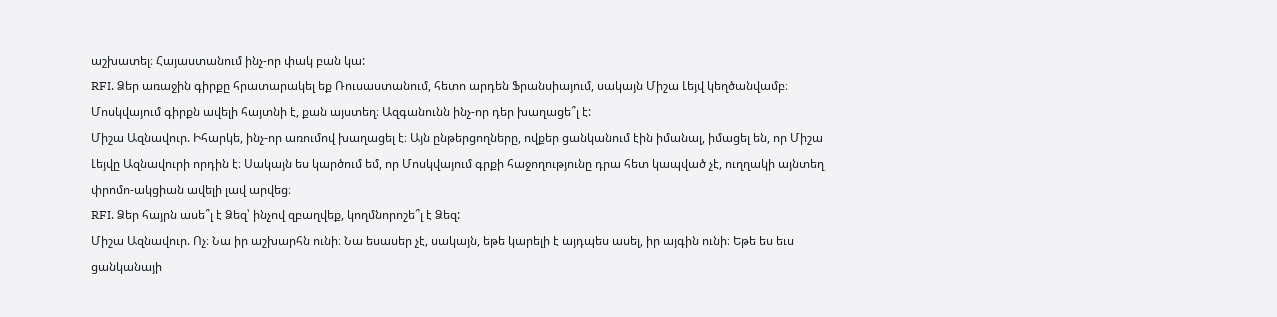աշխատել։ Հայաստանում ինչ-որ փակ բան կա:
RFI. Ձեր առաջին գիրքը հրատարակել եք Ռուսաստանում, հետո արդեն Ֆրանսիայում, սակայն Միշա Լեյվ կեղծանվամբ։ Մոսկվայում գիրքն ավելի հայտնի է, քան այստեղ։ Ազգանունն ինչ-որ դեր խաղացե՞լ է:
Միշա Ազնավուր. Իհարկե, ինչ-որ առումով խաղացել է։ Այն ընթերցողները, ովքեր ցանկանում էին իմանալ, իմացել են, որ Միշա Լեյվը Ազնավուրի որդին է։ Սակայն ես կարծում եմ, որ Մոսկվայում գրքի հաջողությունը դրա հետ կապված չէ, ուղղակի այնտեղ փրոմո-ակցիան ավելի լավ արվեց։
RFI. Ձեր հայրն ասե՞լ է Ձեզ՝ ինչով զբաղվեք, կողմնորոշե՞լ է Ձեզ:
Միշա Ազնավուր. Ոչ։ Նա իր աշխարհն ունի։ Նա եսասեր չէ, սակայն, եթե կարելի է այդպես ասել, իր այգին ունի։ Եթե ես եւս ցանկանայի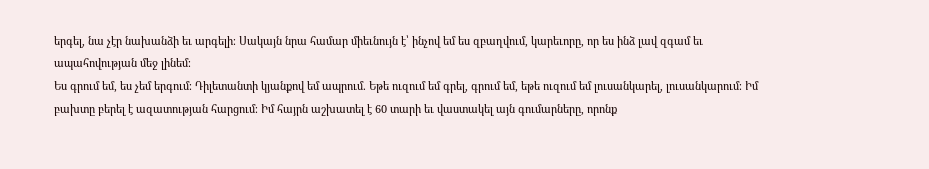երգել, նա չէր նախանձի եւ արգելի։ Սակայն նրա համար միեւնույն է՝ ինչով եմ ես զբաղվում, կարեւորը, որ ես ինձ լավ զգամ եւ ապահովության մեջ լինեմ։
Ես գրում եմ, ես չեմ երգում։ Դիլետանտի կյանքով եմ ապրում. Եթե ուզում եմ գրել, գրում եմ, եթե ուզում եմ լուսանկարել, լուսանկարում։ Իմ բախտը բերել է ազատության հարցում։ Իմ հայրն աշխատել է 60 տարի եւ վաստակել այն գումարները, որոնք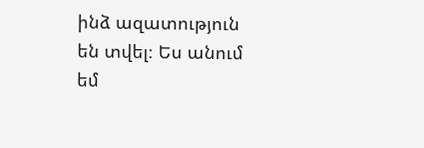ինձ ազատություն են տվել։ Ես անում եմ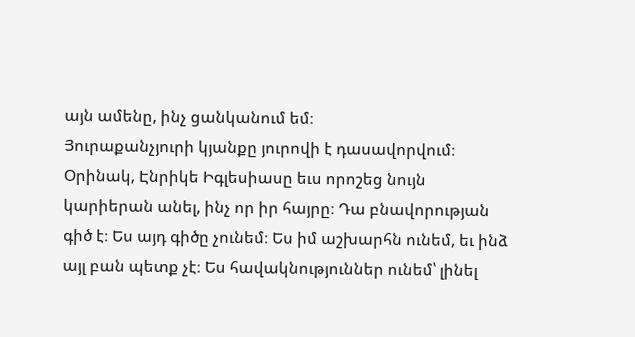այն ամենը, ինչ ցանկանում եմ։
Յուրաքանչյուրի կյանքը յուրովի է դասավորվում։ Օրինակ, Էնրիկե Իգլեսիասը եւս որոշեց նույն կարիերան անել, ինչ որ իր հայրը։ Դա բնավորության գիծ է։ Ես այդ գիծը չունեմ։ Ես իմ աշխարհն ունեմ, եւ ինձ այլ բան պետք չէ։ Ես հավակնություններ ունեմ՝ լինել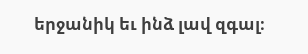երջանիկ եւ ինձ լավ զգալ։